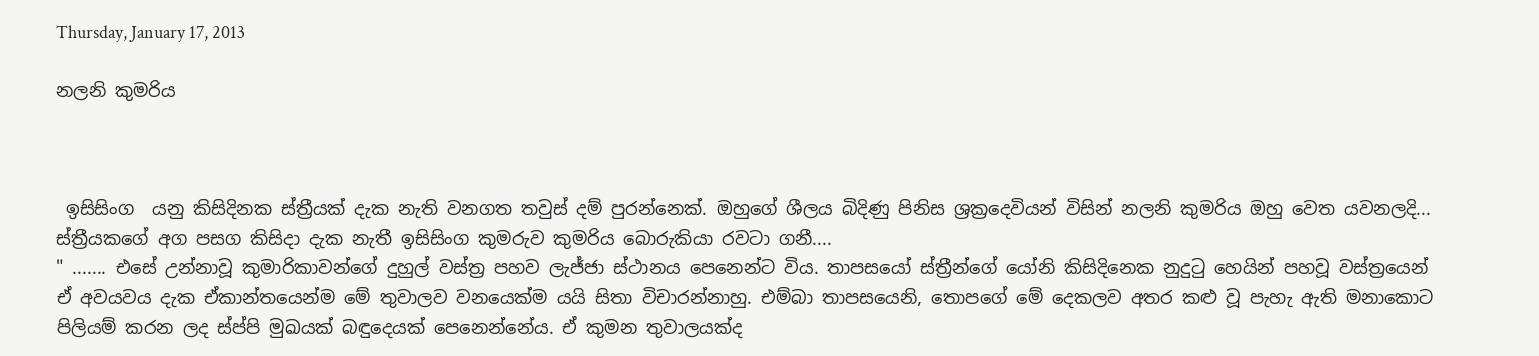Thursday, January 17, 2013

නලනි කුමරිය



 ඉසිසිංග  යනු කිසිදිනක ස්ත්‍රීයක් දැක නැති වනගත තවුස් දම් පුරන්නෙක්. ඔහුගේ ශීලය බිදිණු පිනිස ශ්‍රක්‍රදෙවියන් විසින් නලනි කුමරිය ඔහු වෙත යවනලදි... ස්ත්‍රීයකගේ අග පසග කිසිදා දැක නැතී ඉසිසිංග කුමරුව කුමරිය බොරුකියා රවටා ගනී....
" ....... එසේ උන්නාවූ කුමාරිකාවන්ගේ දුහුල් වස්ත්‍ර පහව ලැජ්ජා ස්ථානය පෙනෙන්ට විය. තාපසයෝ ස්ත්‍රීන්ගේ යෝනි කිසිදිනෙක නුදුටු හෙයින් පහවූ වස්ත්‍රයෙන් ඒ අවයවය දැක ඒකාන්තයෙන්ම මේ තුවාලව වනයෙක්ම යයි සිතා විචාරන්නාහු. එම්බා තාපසයෙනි, තොපගේ මේ දෙකලව අතර කළු වූ පැහැ ඇති මනාකොට පිලියම් කරන ලද ස්ප්පි මුඛයක් බඳුදෙයක් පෙනෙන්නේය. ඒ කුමන තුවාලයක්ද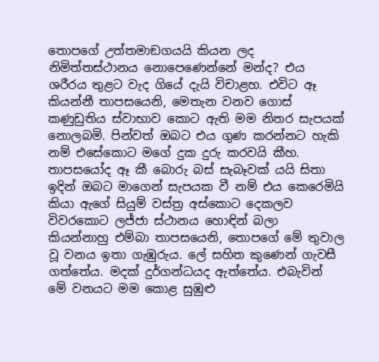තොපගේ උත්තමාඞගයයි කියන ලද නිමිත්තස්ථානය නොපෙණෙන්නේ මන්ද? එය ශරීරය තුළට වැද ගියේ දැයි විචාළහ. එවිට ඈ කියන්නී තාපසයෙනි, මෙතැන වනව ගොස් කණුඩුතිය ස්වාභාව කොට ඇති මම නිතර සැපයක් නොලබමි. පින්වත් ඔබට එය ගුණ කරන්නට හැකි නම් එසේකොට මගේ දුක දුරු කරවයි කීහ. තාපසයෝද ඈ කී බොරු බස් සැබෑවක් යයි සිතා ඉදින් ඔබට මාගෙන් සැපයක වී නම් එය කෙරෙමියි කියා ඇගේ සියුම් වස්ත්‍ර අස්කොට දෙකලව විවරකොට ලජ්ජා ස්ථානය හොඳින් බලා කියන්නාහු එම්බා තාපසයෙනි, තොපගේ මේ තුවාල වූ වනය ඉතා ගැඹුරුය. ලේ සහිත කුණෙන් ගැවසී ගත්තේය. මදක් දුර්ගන්ධයද ඇත්තේය. එබැවින් මේ වනයට මම කොළ සුඹුළු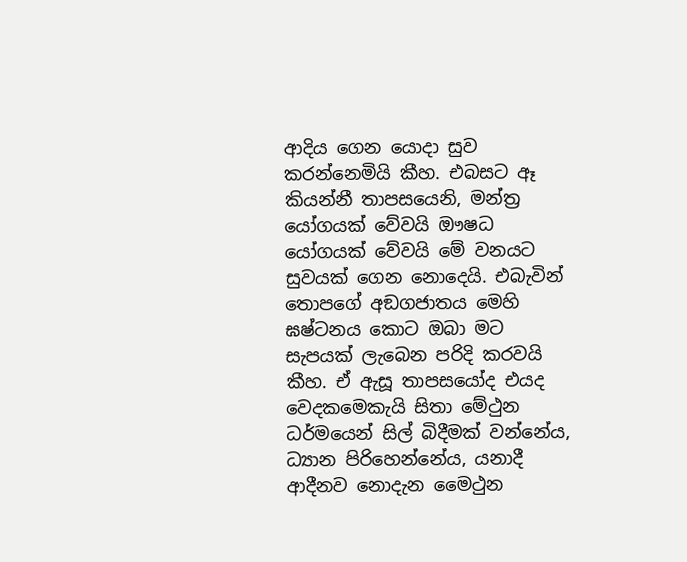ආදිය ගෙන යොදා සුව කරන්නෙමියි කීහ. එබසට ඈ කියන්නී තාපසයෙනි, මන්ත්‍ර යෝගයක් වේවයි ඖෂධ යෝගයක් වේවයි මේ වනයට සුවයක් ගෙන නොදෙයි. එබැවින් තොපගේ අඞගජාතය මෙහි ඝෂ්ටනය කොට ඔබා මට සැපයක් ලැබෙන පරිදි කරවයි කීහ. ඒ ඇසූ තාපසයෝද එයද වෙදකමෙකැයි සිතා මේථුන ධර්මයෙන් සිල් බිදීමක් වන්නේය, ධ්‍යාන පිරිහෙන්නේය, යනාදී ආදීනව නොදැන මෛථුන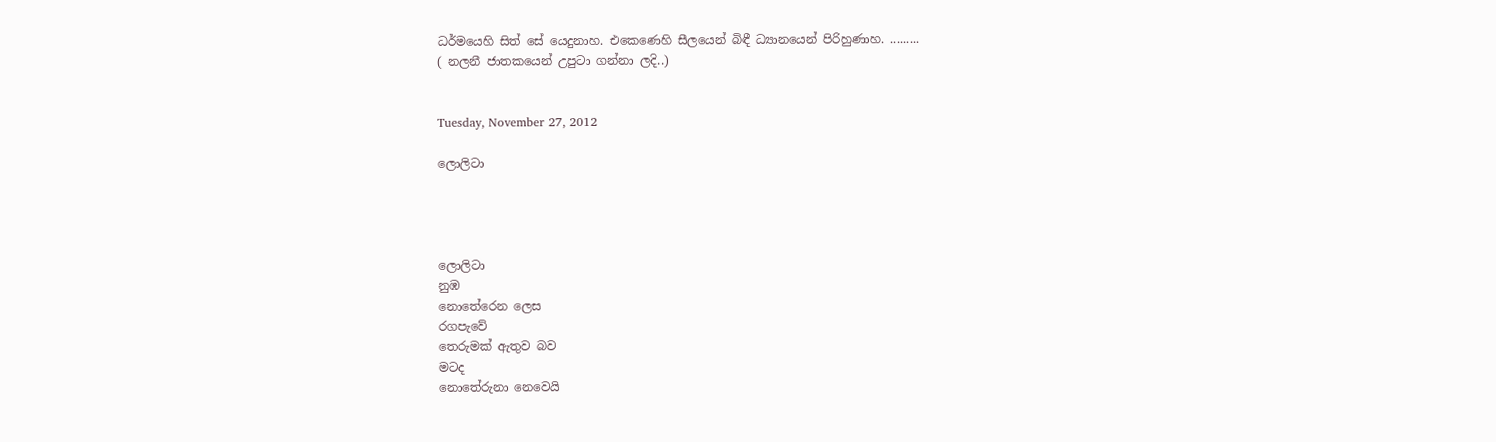ධර්මයෙහි සිත් සේ යෙදුනාහ. එකෙණෙහි සීලයෙන් බිඳී ධ්‍යානයෙන් පිරිහුණාහ. .........
( නලනී ජාතකයෙන් උපුටා ගන්නා ලදි..)


Tuesday, November 27, 2012

ලොලිටා




ලොලිටා
නුඹ
නොතේරෙන ලෙස
රගපැවේ
තෙරුමක් ඇතුව බව
මටද
නොතේරුනා නෙවෙයි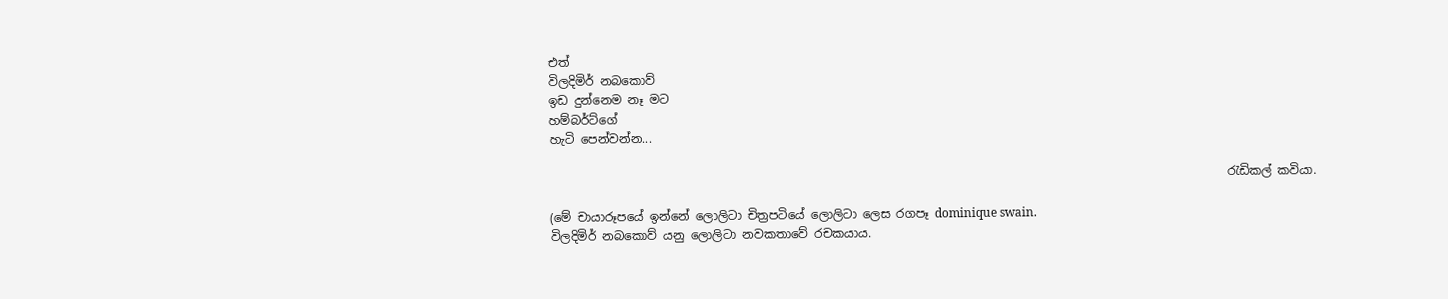එත්
විලදිමිර් නබකොව්
ඉඩ දුන්නෙම නෑ මට
හම්බර්ට්ගේ
හැටි පෙන්වන්න...

                                                                                                                 රැඩිකල් කවියා.

(මේ චායාරූපයේ ඉන්නේ ලොලිටා චිත්‍රපටියේ ලොලිටා ලෙස රගපෑ dominique swain.
විලදිමිර් නබකොව් යනු ලොලිටා නවකතාවේ රචකයාය.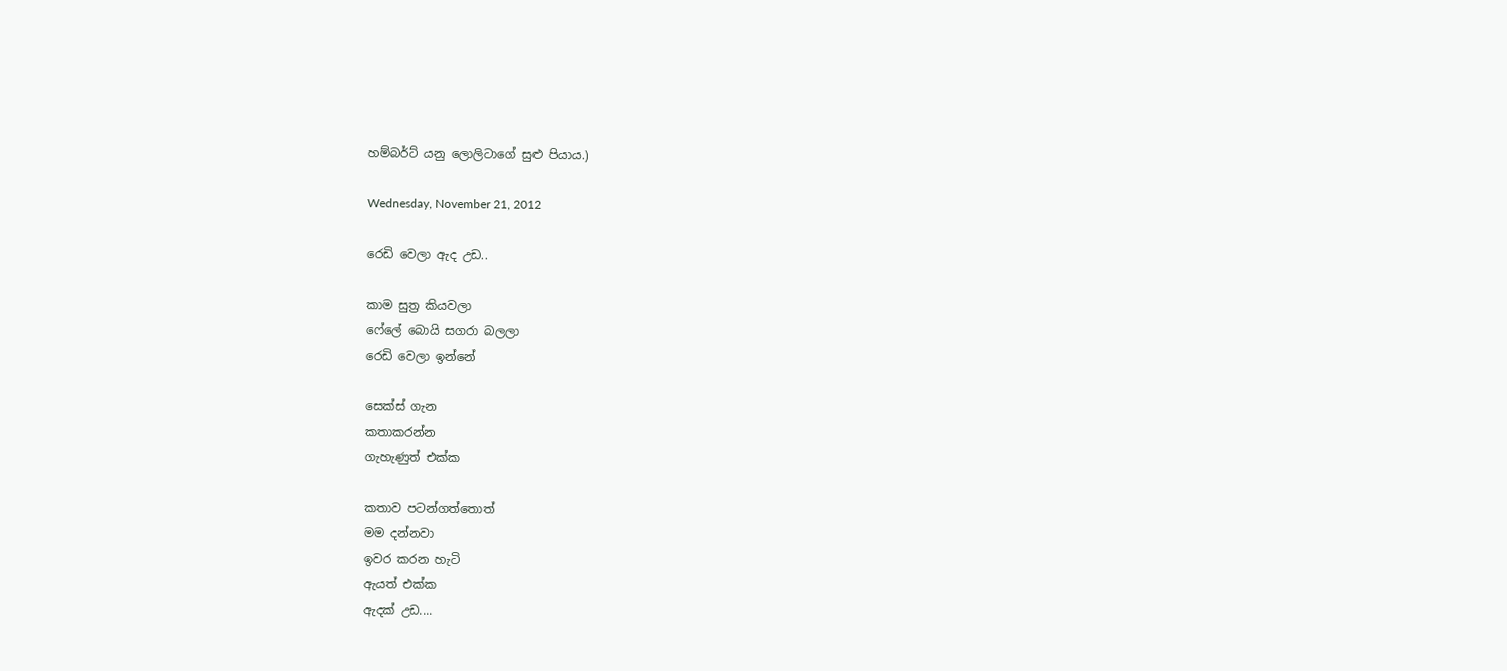හම්බර්ට් යනු ලොලිටාගේ සුළු පියාය.)

Wednesday, November 21, 2012

රෙඩි වෙලා ඇද උඩ..

කාම සුත්‍ර කියවලා
ෆේලේ බොයි සගරා බලලා
රෙඩි වෙලා ඉන්නේ

සෙක්ස් ගැන
කතාකරන්න
ගැහැණුත් එක්ක

කතාව පටන්ගත්තොත්
මම දන්නවා
ඉවර කරන හැටි
ඇයත් එක්ක
ඇදක් උඩ....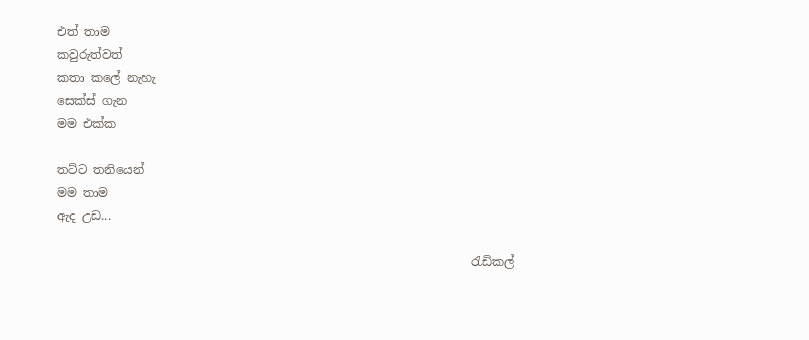එත් තාම
කවුරුත්වත්
කතා කලේ නැහැ
සෙක්ස් ගැන
මම එක්ක

තට්ට තනියෙන්
මම තාම
ඇද උඩ...

                                                                     රැඩිකල්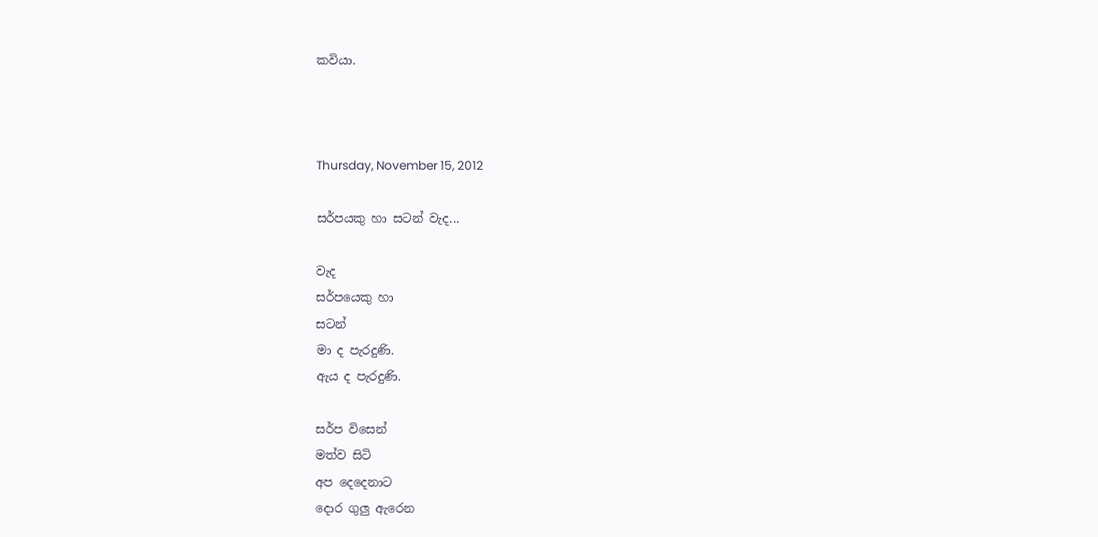කවියා.



Thursday, November 15, 2012

සර්පයකු හා සටන් වැද...

වැද
සර්පයෙකු හා
සටන්
මා ද පැරදුණි.
ඇය ද පැරදුණි.

සර්ප විසෙන්
මත්ව සිටි
අප දෙදෙනාට
දොර ගුලු ඇරෙන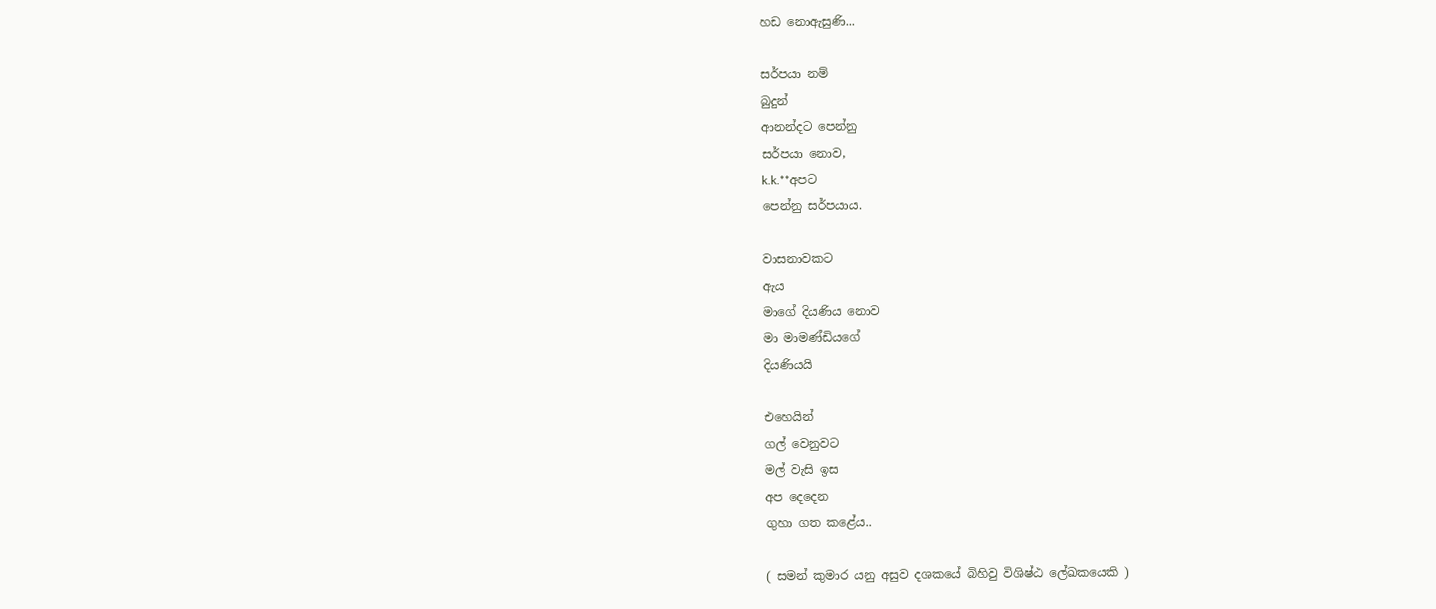හඩ නොඇසුණි...

සර්පයා නම්
බුදුන්
ආනන්දට පෙන්නු
සර්පයා නොව,
k.k.**අපට
පෙන්නු සර්පයාය.

වාසනාවකට
ඇය
මාගේ දියණිය නොව
මා මාමණ්ඩියගේ
දියණියයි

එහෙයින්
ගල් වෙනුවට
මල් වැසි ඉස
අප දෙදෙන
ගුහා ගත කළේය..

( සමන් කුමාර යනු අසුව දශකයේ බිහිවු විශිෂ්ඨ ලේඛකයෙකි )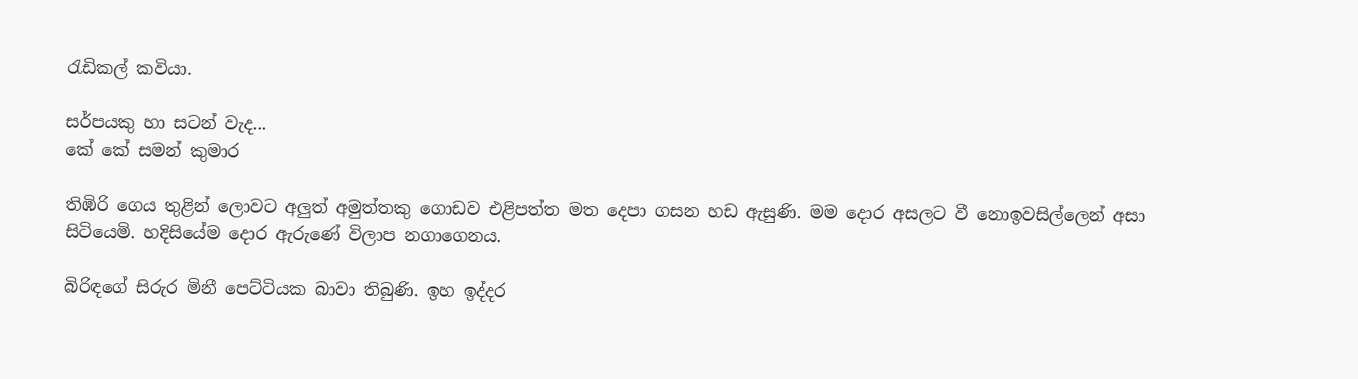රැඩිකල් කවියා.

සර්පයකු හා සටන් වැද...
කේ කේ සමන් කුමාර

තිඹිරි ගෙය තුළින් ලොවට අලුත් අමුත්තකු ගොඩව එළිපත්ත මත දෙපා ගසන හඩ ඇසුණි. මම දොර අසලට වී නොඉවසිල්ලෙන් අසා සිටියෙමි. හදිසියේම දොර ඇරුණේ විලාප නගාගෙනය.

බිරිඳගේ සිරුර මිනී පෙට්ටියක බාවා තිබුණි. ඉහ ඉද්දර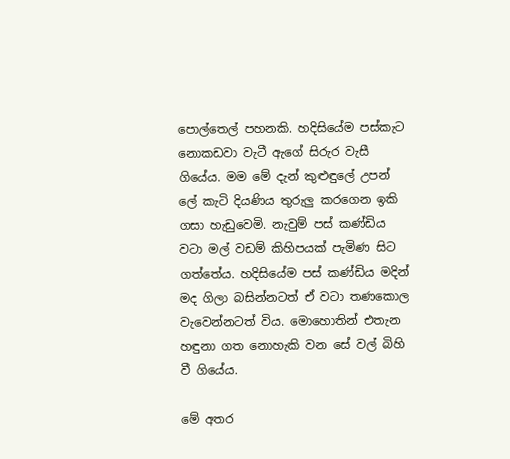පොල්තෙල් පහනකි. හදිසියේම පස්කැට නොකඩවා වැටී ඇගේ සිරුර වැසී ගියේය. මම මේ දැන් කුළුඳුලේ උපන් ලේ කැටි දියණිය තුරුලු කරගෙන ඉකි ගසා හැඩුවෙමි. නැවුම් පස් කණ්ඩිය වටා මල් වඩම් කිහිපයක් පැමිණ සිට ගත්තේය. හදිසියේම පස් කණ්ඩිය මදින් මද ගිලා බසින්නටත් ඒ වටා තණකොල වැවෙන්නටත් විය. මොහොතින් එතැන හඳුනා ගත නොහැකි වන සේ වල් බිහි වී ගියේය.

මේ අතර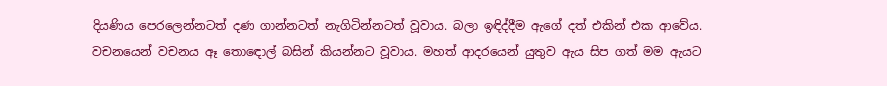දියණිය පෙරලෙන්නටත් දණ ගාන්නටත් නැගිටින්නටත් වූවාය. බලා ඉඳිද්දීම ඇගේ දත් එකින් එක ආවේය. වචනයෙන් වචනය ඈ තොඳොල් බසින් කියන්නට වූවාය. මහත් ආදරයෙන් යුතුව ඇය සිප ගත් මම ඇයට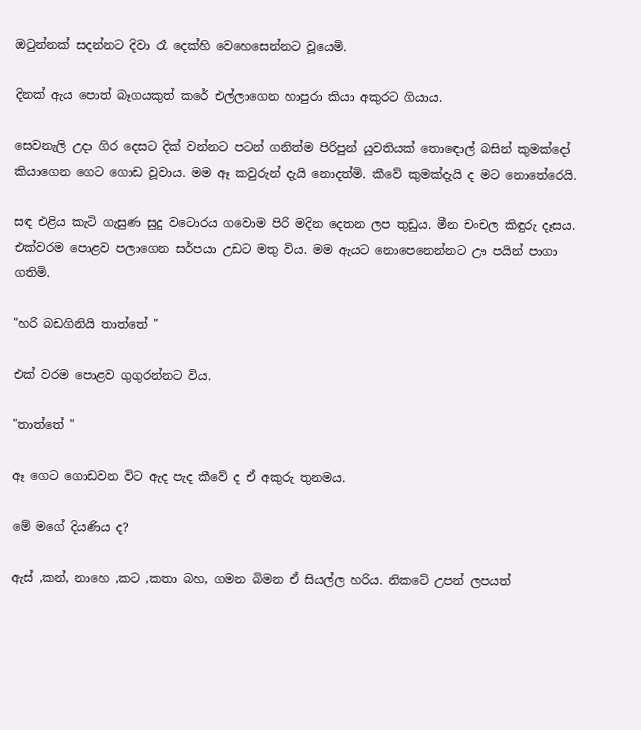ඔටුන්නක් සදන්නට දිවා රෑ දෙක්හි වෙහෙසෙන්නට වූයෙමි.

දිනක් ඇය පොත් බෑගයකුත් කරේ එල්ලාගෙන හාපුරා කියා අකුරට ගියාය‍.

සෙවනැලි උදා ගිර දෙසට දික් වන්නට පටන් ගනිත්ම පිරිපුන් යුවතියක් තොඳොල් බසින් කුමක්දෝ කියාගෙන ගෙට ගොඩ වූවාය. මම ඈ කවුරුන් දැයි නොදත්මි‍. කීවේ කුමක්දැයි ද මට නොතේරෙයි.

සඳ එළිය කැටි ගැසුණ සුදු වටොරය ගවොම පිරි මදින දෙතන ලප තුඩුය. මීන චංචල කිඳුරු දෑසය.
එක්වරම පොළව පලාගෙන සර්පයා උඩට මතු විය. මම ඇයට නොපෙනෙන්නට ඌ පයින් පාගා ගතිමි.

"හරි බඩගිනියි තාත්තේ "

එක් වරම පොළව ගුගුරන්නට විය.

"තාත්තේ "

ඈ ගෙට ගොඩවන විට ඇද පැද කීවේ ද ඒ අකුරු තුනමය.

මේ මගේ දියණිය ද?

ඇස් ,කන්, නාහෙ ,කට ,කතා බහ, ගමන බිමන ඒ සියල්ල හරිය. නිකටේ උපන් ලපයත්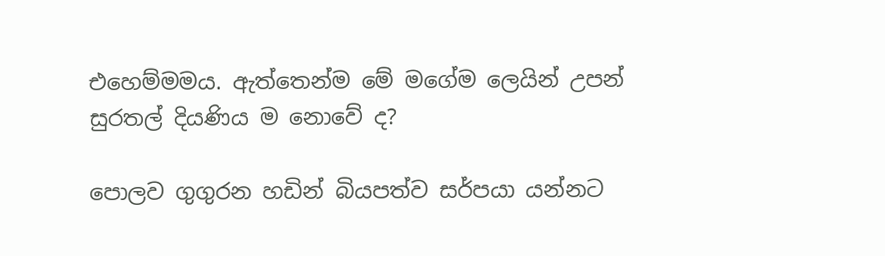එහෙම්මමය. ඇත්තෙන්ම මේ මගේම ලෙයින් උපන් සුරතල් දියණිය ම නොවේ ද?

පොලව ගුගුරන හඩින් බියපත්ව සර්පයා යන්නට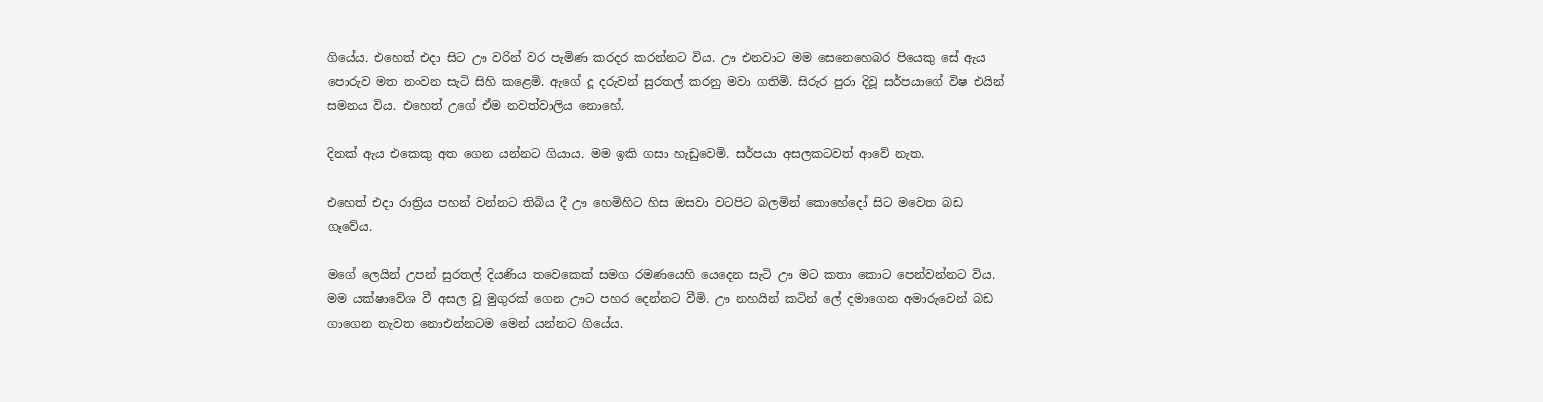ගියේය. එහෙත් එදා සිට ඌ වරින් වර පැමිණ කරදර කරන්නට විය. ඌ එනවාට මම සෙනෙහෙබර පියෙකු සේ ඇය පොරුව මත නංවන සැටි සිහි කළෙමි‍. ඇගේ දූ දරුවන් සුරතල් කරනු මවා ගතිමි. සිරුර පුරා දිවූ සර්පයාගේ විෂ එයින් සමනය විය. එහෙත් උගේ ඒම නවත්වාලිය නොහේ.

දිනක් ඇය එකෙකු අත ගෙන යන්නට ගියාය. මම ඉකි ගසා හැඩුවෙමි. සර්පයා අසලකටවත් ආවේ නැත.

එහෙත් එදා රාත්‍රිය පහන් වන්නට තිබිය දී ඌ හෙමිහිට හිස ඔසවා වටපිට බලමින් කොහේදෝ සිට මවෙත බඩ ගෑවේය.

මගේ ලෙයින් උපන් සුරතල් දියණිය තවෙකෙක් සමග රමණයෙහි යෙදෙන සැටි ඌ මට කතා කොට පෙන්වන්නට විය. මම යක්ෂාවේශ වී අසල වූ මුගුරක් ගෙන ඌට පහර දෙන්නට වීමි. ඌ නහයින් කටින් ලේ දමාගෙන අමාරුවෙන් බඩ ගාගෙන නැවත නොඑන්නටම මෙන් යන්නට ගියේය.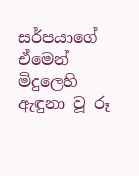සර්පයාගේ ඒමෙන් මිදුලෙහි ඇඳුනා වූ රූ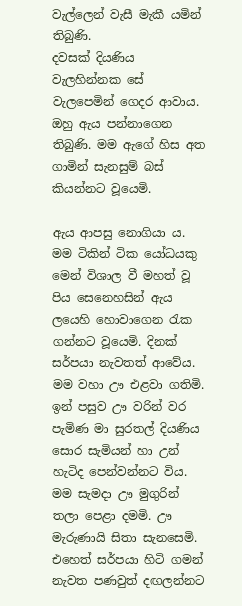වැල්ලෙන් වැසී මැකී යමින් තිබුණි.
දවසක් දියණිය වැලහින්නක සේ වැලපෙමින් ගෙදර ආවාය. ඔහු ඇය පන්නාගෙන තිබුණි. මම ඇගේ හිස අත ගාමින් සැනසුම් බස් කියන්නට වූයෙමි.

ඇය ආපසු නොගියා ය. මම ටිකින් ටික යෝධයකු මෙන් විශාල වී මහත් වූ පිය සෙනෙහසින් ඇය ලයෙහි හො‍වාගෙන රැක ගන්නට වූයෙමි. දිනක් සර්පයා නැවතත් ආවේය. මම වහා ඌ එළවා ගතිමි. ඉන් පසුව ඌ වරින් වර පැමිණ මා සුරතල් දියණිය සොර සැමියන් හා උන් හැටිද පෙන්වන්නට විය. මම සැමදා ඌ මුගුරින් තලා පෙළා දමමි. ඌ මැරුණායි සිතා සැනසෙමි. එහෙත් සර්පයා හිටි ගමන් නැවත පණවුත් දඟලන්නට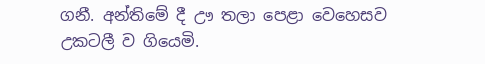ගනී. අන්තිමේ දී ඌ තලා පෙළා වෙහෙසව උකටලී ව ගියෙමි.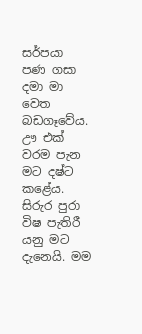සර්පයා පණ ගසා දමා මා වෙත බඩගෑවේය. ඌ එක් වරම පැන මට දෂ්ට කළේය.
සිරුර පුරා විෂ පැතිරී යනු මට දැනෙයි. මම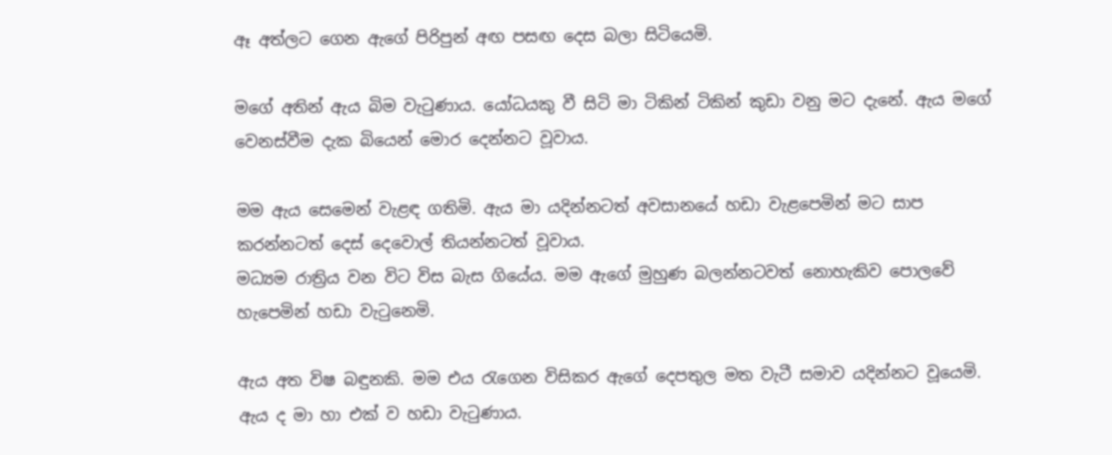ඈ අත්ලට ගෙන ඇගේ පිරිපුන් අඟ පසඟ දෙස බලා සිටියෙමි.

මගේ අතින් ඇය බිම වැටුණාය. යෝධයකු වී සිටි මා ටිකින් ටිකින් කුඩා වනු මට දැනේ. ඇය මගේ වෙනස්වීම දැක බියෙන් මොර දෙන්නට වූවාය.

මම ඇය සෙමෙන් වැළඳ ගතිමි. ඇය මා යදින්නටත් අවසානයේ හඩා වැළපෙමින් මට සාප කරන්නටත් දෙස් දෙවොල් තියන්නටත් වූවාය.
මධ්‍යම රාත්‍රිය වන විට විස බැස ගියේය. මම ඇගේ මුහුණ බලන්නටවත් නොහැකිව පොලවේ හැපෙමින් හඩා වැටුනෙමි.

ඇය අත විෂ බඳුනකි. මම එය රැගෙන විසිකර ඇගේ දෙපතුල මත වැටී සමාව යදින්නට වූයෙමි. ඇය ද මා හා එක් ව හඩා වැටුණාය.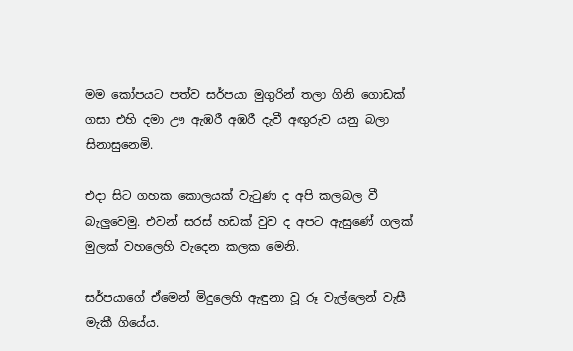මම කෝපයට පත්ව සර්පයා මුගුරින් තලා ගිනි ගොඩක් ගසා එහි දමා ඌ ඇඹරී අඹරී දැවී අඟුරුව යනු බලා සිනා‍සුනෙමි.

එදා සිට ගහක කොලයක් වැටුණ ද අපි කලබල වී බැලුවෙමු. එවන් සරස් හඩක් වුව ද අපට ඇසුණේ ගලක් මුලක් වහලෙහි වැදෙන කලක මෙනි.

සර්පයාගේ ඒමෙන් මිදුලෙහි ඇඳුනා වූ රූ වැල්ලෙන් වැසී මැකී ගියේය.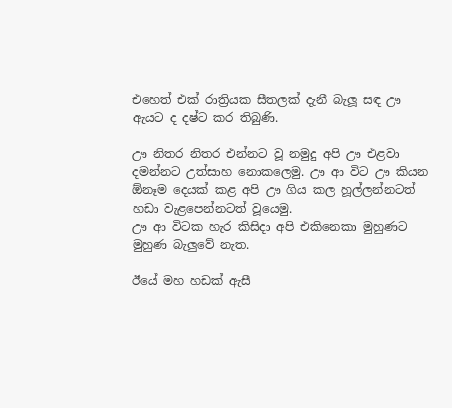එහෙත් එක් රාත්‍රියක සීතලක් දැනී බැලූ සඳ ඌ ඇයට ද දෂ්ට කර තිබුණි.

ඌ නිතර නිතර එන්නට වූ නමුදු අපි ඌ එළවා දමන්නට උත්සාහ නොකලෙමු. ඌ ආ විට ඌ කියන ඕනෑම දෙයක් කළ අපි ඌ ගිය කල හූල්ලන්නටත් හඩා වැළපෙන්නටත් වූයෙමු.
ඌ ආ විටක හැර කිසිදා අපි එකිනෙකා මුහුණට මුහුණ ‍බැලුවේ නැත.

ඊයේ මහ හඩක් ඇසී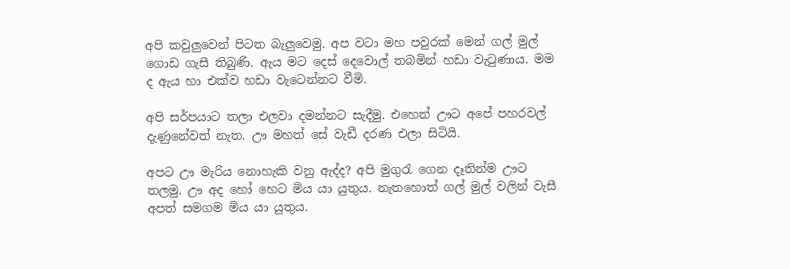අපි කවුලුවෙන් පිටත බැලුවෙමු. අප වටා මහ පවුරක් මෙන් ගල් මුල් ගොඩ ගැසී තිබුණි. ඇය මට දෙස් දෙවොල් තබමින් හඩා වැටුණාය. මම ද ඇය හා එක්ව හඩා වැටෙන්නට වීමි.

අපි සර්පයාට තලා එලවා දමන්නට සැදීමු. එහෙත් ඌට අපේ පහරවල් දැණුනේවත් නැත‍. ඌ මහත් සේ වැඩී දරණ එලා සිටියි.

අපට ඌ මැරිය නොහැකි වනු ඇද්ද? අපි මුගුරැ ගෙන දෑතින්ම ඌට තලමු. ඌ අද‍ හෝ හෙට මිය යා යුතුය. නැතහොත් ගල් මුල් වලින් වැසී අපත් සමගම මිය යා යුතුය.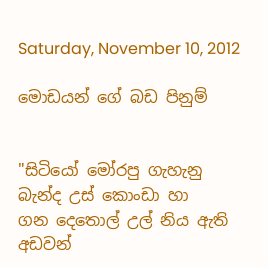Saturday, November 10, 2012

මොඩයන් ගේ බඩ පිනුම්


"සිටියෝ මෝරපු ගැහැනු
බැන්ද උස් කොංඩා හා
ගන දෙතොල් උල් නිය ඇති
අඩවන්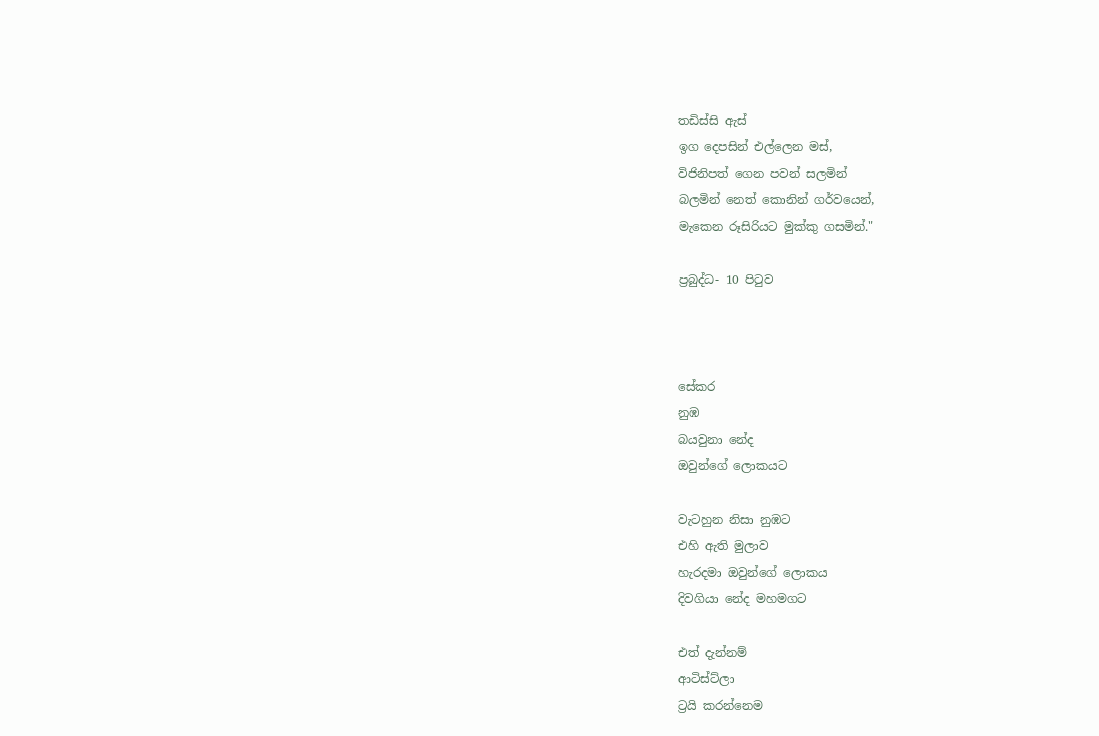තඩිස්සි ඇස්
ඉග දෙපසින් එල්ලෙන මස්,
විජිනිපත් ගෙන පවන් සලමින්
බලමින් නෙත් කොනින් ගර්වයෙන්,
මැකෙන රූසිරියට මුක්කු ගසමින්."

ප්‍රබුද්ධ- 10 පිටුව



සේකර
නුඹ
බයවුනා නේද
ඔවුන්ගේ ලොකයට

වැටහුන නිසා නුඹට
එහි ඇති මුලාව
හැරදමා ඔවුන්ගේ ලොකය
දිවගියා නේද මහමගට

එත් දැන්නම්
ආටිස්ට්ලා
ට්‍රයි කරන්නෙම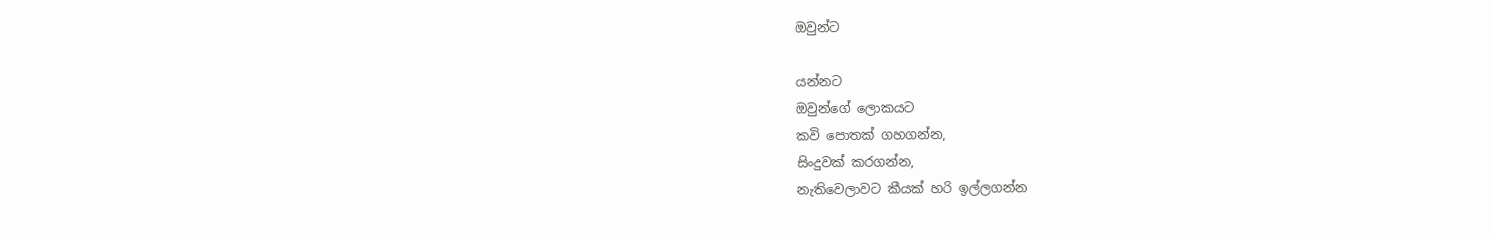ඔවුන්ට

යන්නට
ඔවුන්ගේ ලොකයට
කවි පොතක් ගහගන්න,
සිංදුවක් කරගන්න,
නැතිවෙලාවට කීයක් හරි ඉල්ලගන්න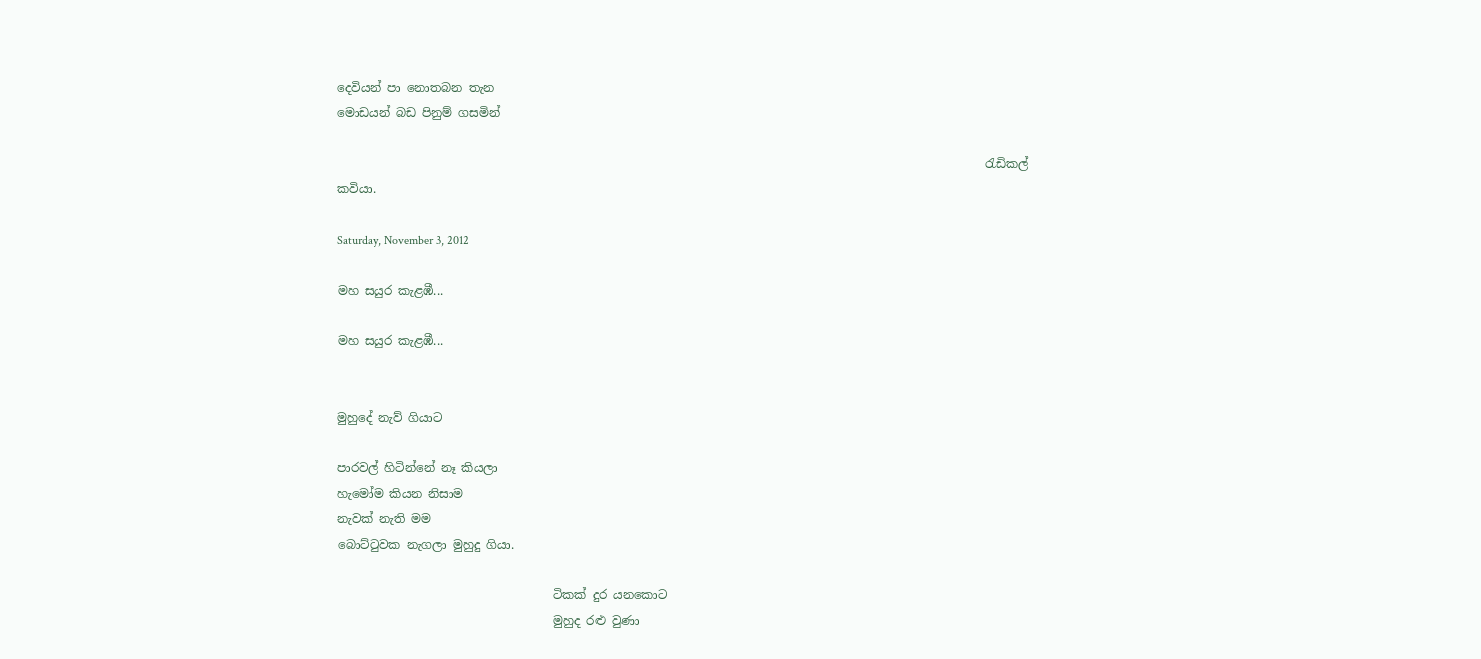දෙවියන් පා නොතබන තැන
මොඩයන් බඩ පිනුම් ගසමින්

                                                                                                            රැඩිකල් කවියා.

Saturday, November 3, 2012

මහ සයුර කැළඹී...

මහ සයුර කැළඹී...


මුහුදේ නැව් ගියාට

පාරවල් හිටින්නේ නෑ කියලා
හැමෝම කියන නිසාම
නැවක් නැති මම
බොට්ටුවක නැගලා මුහුදු ගියා.

                                    ටිකක් දුර යනකොට
                                    මුහුද රළු වුණා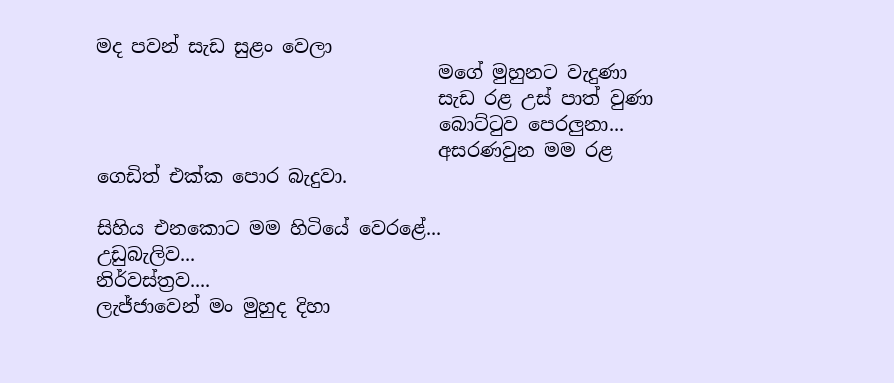මද පවන් සැඩ සුළං වෙලා
                                    මගේ මුහුනට වැදුණා
                                    සැඩ රළ උස් පාත් වුණා
                                    බොට්ටුව පෙරලුනා...
                                    අසරණවුන මම රළ ගෙඩිත් එක්ක පොර බැදුවා.

සිහිය එනකොට මම හිටියේ වෙරළේ...
උඩුබැලිව...
නිර්වස්ත්‍රව....
ලැජ්ජාවෙන් මං මුහුද දිහා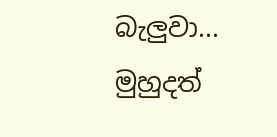බැලුවා...
මුහුදත්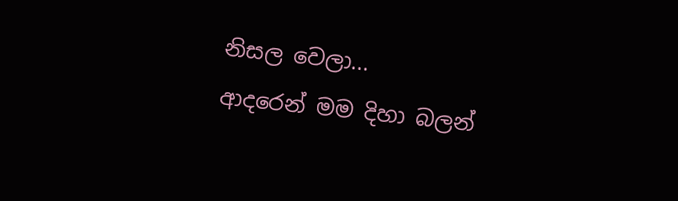නිසල වෙලා...
ආදරෙන් මම දිහා බලන්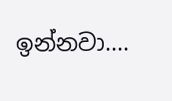ඉන්නවා....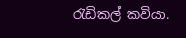රැඩිකල් කවියා.